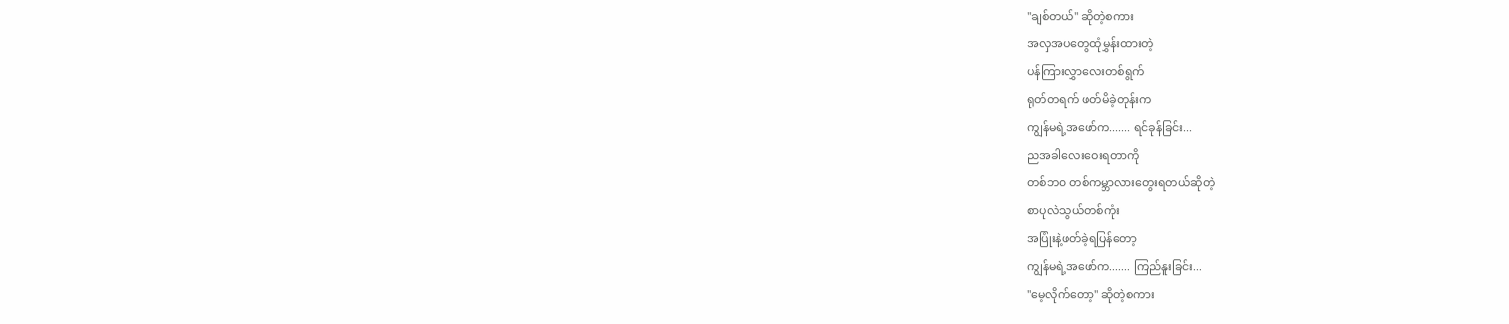"ချစ်တယ်" ဆိုတဲ့စကား
အလှအပတွေထုံမွှန်းထားတဲ့
ပန်ကြားလွှာလေးတစ်ရွက်
ရုတ်တရက် ဖတ်မိခဲ့တုန်းက
ကျွန်မရဲ့အဖော်က....... ရင်ခုန်ခြင်း...
ညအခါလေးဝေးရတာကို
တစ်ဘ၀ တစ်ကမ္ဘာလားတွေးရတယ်ဆိုတဲ့
စာပုလဲသွယ်တစ်ကုံး
အပြုံးနဲ့ဖတ်ခဲ့ရပြန်တော့
ကျွန်မရဲ့အဖော်က....... ကြည်နူးခြင်း...
"မေ့လိုက်တော့" ဆိုတဲ့စကား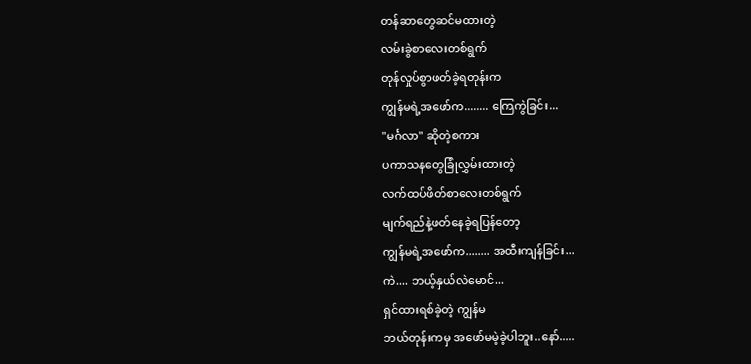တန်ဆာတွေဆင်မထားတဲ့
လမ်းခွဲစာလေးတစ်ရွက်
တုန်လှုပ်စွာဖတ်ခဲ့ရတုန်းက
ကျွန်မရဲ့အဖော်က........ ကြေကွဲခြင်း...
"မင်္ဂလာ" ဆိုတဲ့စကား
ပကာသနတွေခြုံလွှမ်းထားတဲ့
လက်ထပ်ဖိတ်စာလေးတစ်ရွက်
မျက်ရည်နဲ့ဖတ်နေခဲ့ရပြန်တော့
ကျွန်မရဲ့အဖော်က........ အထီးကျန်ခြင်း...
ကဲ.... ဘယ့်နှယ်လဲမောင်...
ရှင်ထားရစ်ခဲ့တဲ့ ကျွန်မ
ဘယ်တုန်းကမှ အဖော်မမဲ့ခဲ့ပါဘူး..နော်.....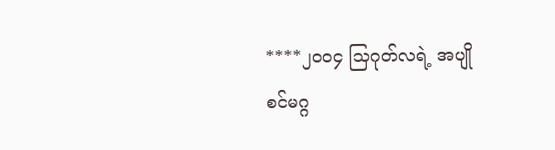****၂၀၀၄ သြဂုတ်လရဲ့ အပျိုစင်မဂ္ဂ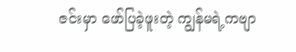ဇင်းမှာ ဖော်ပြခဲ့ဖူးတဲ့ ကျွန်မရဲ့ကဗျာ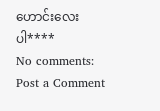ဟောင်းလေးပါ****
No comments:
Post a Comment